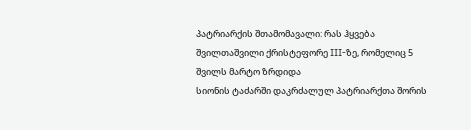პატრიარქის შთამომავალი: რას ჰყვება შვილთაშვილი ქრისტეფორე III-ზე, რომელიც 5 შვილს მარტო ზრდიდა
სიონის ტაძარში დაკრძალულ პატრიარქთა შორის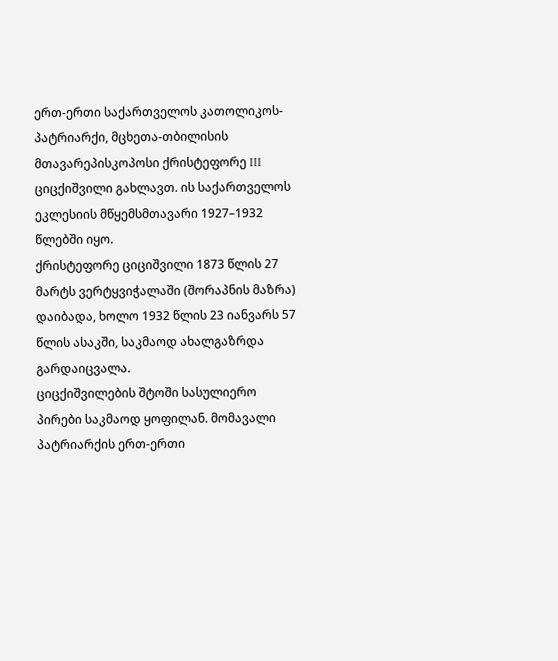ერთ-ერთი საქართველოს კათოლიკოს-პატრიარქი, მცხეთა-თბილისის მთავარეპისკოპოსი ქრისტეფორე III ციცქიშვილი გახლავთ. ის საქართველოს ეკლესიის მწყემსმთავარი 1927–1932 წლებში იყო.
ქრისტეფორე ციციშვილი 1873 წლის 27 მარტს ვერტყვიჭალაში (შორაპნის მაზრა) დაიბადა, ხოლო 1932 წლის 23 იანვარს 57 წლის ასაკში, საკმაოდ ახალგაზრდა გარდაიცვალა.
ციცქიშვილების შტოში სასულიერო პირები საკმაოდ ყოფილან. მომავალი პატრიარქის ერთ-ერთი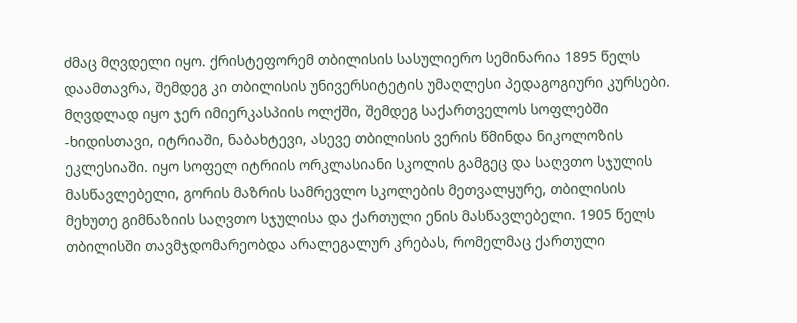ძმაც მღვდელი იყო. ქრისტეფორემ თბილისის სასულიერო სემინარია 1895 წელს დაამთავრა, შემდეგ კი თბილისის უნივერსიტეტის უმაღლესი პედაგოგიური კურსები. მღვდლად იყო ჯერ იმიერკასპიის ოლქში, შემდეგ საქართველოს სოფლებში -ხიდისთავი, იტრიაში, ნაბახტევი, ასევე თბილისის ვერის წმინდა ნიკოლოზის ეკლესიაში. იყო სოფელ იტრიის ორკლასიანი სკოლის გამგეც და საღვთო სჯულის მასწავლებელი, გორის მაზრის სამრევლო სკოლების მეთვალყურე, თბილისის მეხუთე გიმნაზიის საღვთო სჯულისა და ქართული ენის მასწავლებელი. 1905 წელს თბილისში თავმჯდომარეობდა არალეგალურ კრებას, რომელმაც ქართული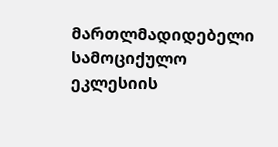მართლმადიდებელი სამოციქულო ეკლესიის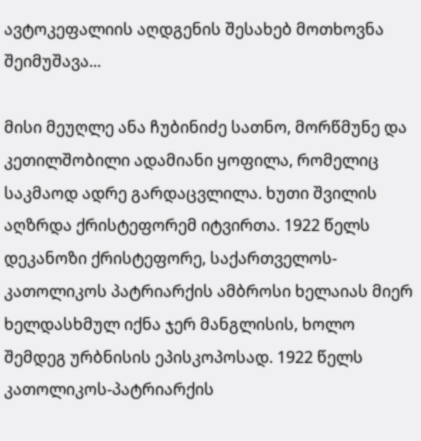ავტოკეფალიის აღდგენის შესახებ მოთხოვნა შეიმუშავა...

მისი მეუღლე ანა ჩუბინიძე სათნო, მორწმუნე და კეთილშობილი ადამიანი ყოფილა, რომელიც საკმაოდ ადრე გარდაცვლილა. ხუთი შვილის აღზრდა ქრისტეფორემ იტვირთა. 1922 წელს დეკანოზი ქრისტეფორე, საქართველოს-კათოლიკოს პატრიარქის ამბროსი ხელაიას მიერ ხელდასხმულ იქნა ჯერ მანგლისის, ხოლო შემდეგ ურბნისის ეპისკოპოსად. 1922 წელს კათოლიკოს-პატრიარქის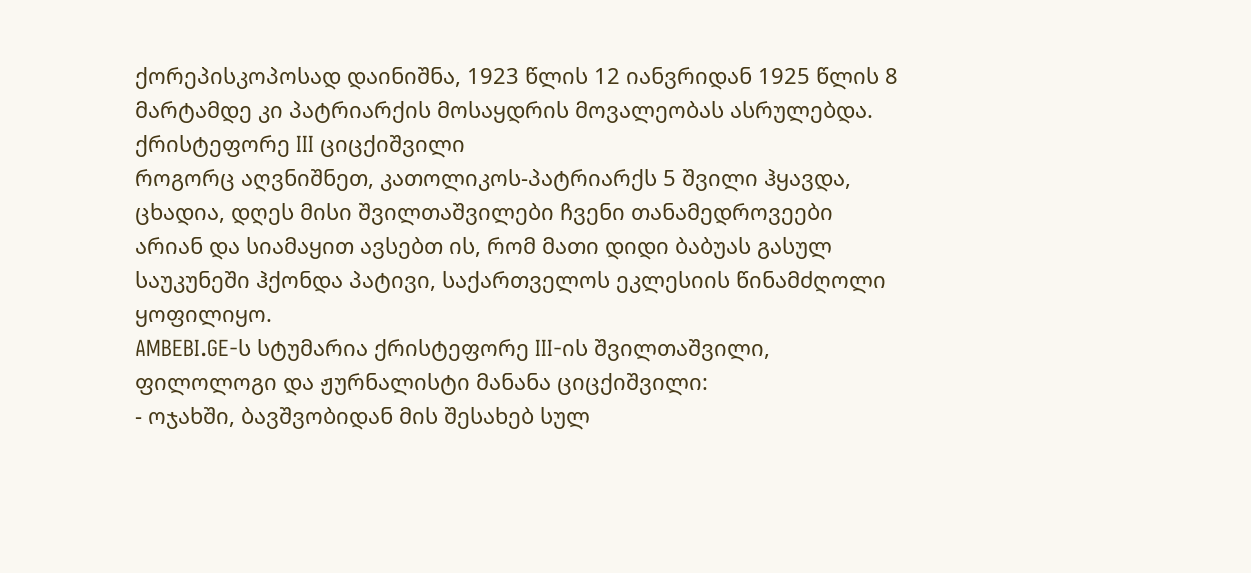ქორეპისკოპოსად დაინიშნა, 1923 წლის 12 იანვრიდან 1925 წლის 8 მარტამდე კი პატრიარქის მოსაყდრის მოვალეობას ასრულებდა.
ქრისტეფორე III ციცქიშვილი
როგორც აღვნიშნეთ, კათოლიკოს-პატრიარქს 5 შვილი ჰყავდა, ცხადია, დღეს მისი შვილთაშვილები ჩვენი თანამედროვეები არიან და სიამაყით ავსებთ ის, რომ მათი დიდი ბაბუას გასულ საუკუნეში ჰქონდა პატივი, საქართველოს ეკლესიის წინამძღოლი ყოფილიყო.
AMBEBI.GE-ს სტუმარია ქრისტეფორე III-ის შვილთაშვილი, ფილოლოგი და ჟურნალისტი მანანა ციცქიშვილი:
- ოჯახში, ბავშვობიდან მის შესახებ სულ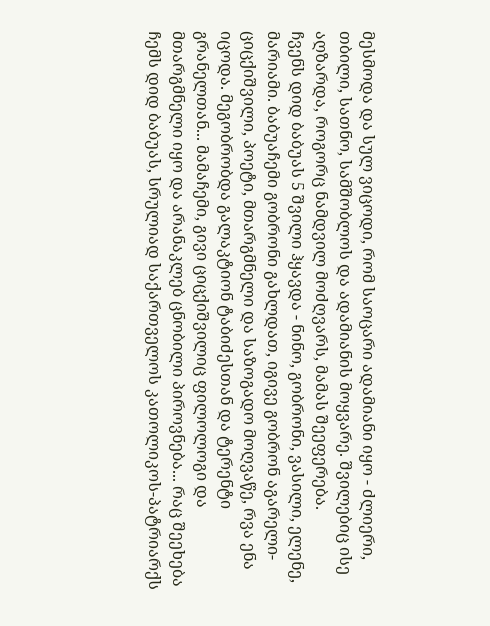მესმოდა და სულ ვიცოდი, რომ საოცარი ადამიანი იყო - ძლიერი, თბილი, სათნო, სამშობლოს და ადამიანის მოყვარე. შვილებიც ისე აღზარდა, როგორც ნამდვილ მოძღვარს, მამას შეეფერება.
ჩვენს დიდ ბაბუას 5 შვილი ჰყავდა - ნინო, გობრონი, ვასილი, ელენე, მარიამი. ბაბუაჩემი გობრონი გახლდათ, იგივე გობრონ აგარელი-ციცქიშვილი, პოეტი, მთარგმნელი და საზოგადო მოღვაწე, რვა ენა იცოდა. მეგობრობდა გალაკტიონ ტაბიძესთან და ტერენტი გრანელთან... მამაჩემი, გივი ციცქიშვილიც ფილოლოგი და მთარგმნელი იყო და არანაკლებ ცნობილი პიროვნება... რაც შეეხება ჩემს დიდ ბაბუას, სრულიად საქართველოს კათოლიკოს-პატრიარქს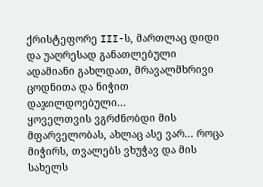ქრისტეფორე III-ს, მართლაც დიდი და უაღრესად განათლებული ადამიანი გახლდათ, მრავალმხრივი ცოდნითა და ნიჭით დაჯილდოებული...
ყოველთვის ვგრძნობდი მის მფარველობას, ახლაც ასე ვარ... როცა მიჭირს, თვალებს ვხუჭავ და მის სახელს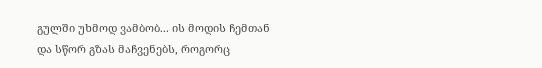გულში უხმოდ ვამბობ... ის მოდის ჩემთან და სწორ გზას მაჩვენებს, როგორც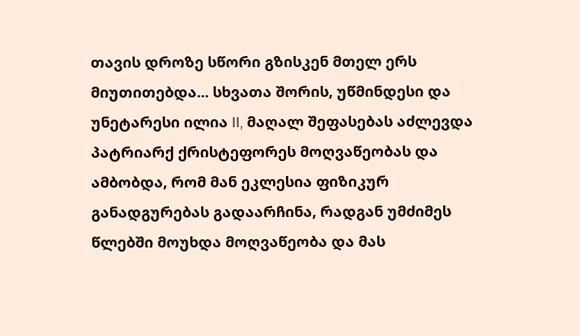თავის დროზე სწორი გზისკენ მთელ ერს მიუთითებდა... სხვათა შორის, უწმინდესი და უნეტარესი ილია II, მაღალ შეფასებას აძლევდა პატრიარქ ქრისტეფორეს მოღვაწეობას და ამბობდა, რომ მან ეკლესია ფიზიკურ განადგურებას გადაარჩინა, რადგან უმძიმეს წლებში მოუხდა მოღვაწეობა და მას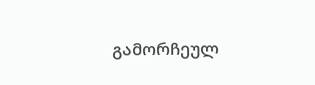გამორჩეულ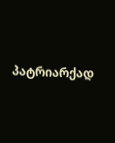პატრიარქად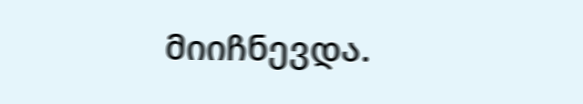მიიჩნევდა.